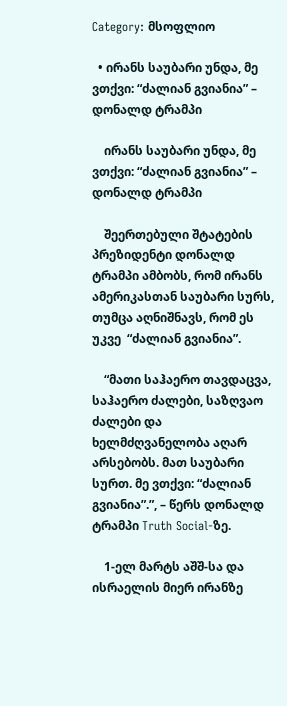Category: მსოფლიო

  • ირანს საუბარი უნდა, მე ვთქვი: “ძალიან გვიანია” – დონალდ ტრამპი

    ირანს საუბარი უნდა, მე ვთქვი: “ძალიან გვიანია” – დონალდ ტრამპი

    შეერთებული შტატების  პრეზიდენტი დონალდ ტრამპი ამბობს, რომ ირანს ამერიკასთან საუბარი სურს, თუმცა აღნიშნავს, რომ ეს უკვე  “ძალიან გვიანია”.

    “მათი საჰაერო თავდაცვა, საჰაერო ძალები, საზღვაო ძალები და ხელმძღვანელობა აღარ არსებობს. მათ საუბარი სურთ. მე ვთქვი: “ძალიან გვიანია”.”, – წერს დონალდ ტრამპი Truth Social-ზე.

    1-ელ მარტს აშშ-სა და ისრაელის მიერ ირანზე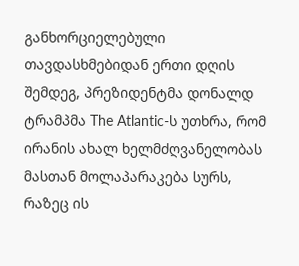განხორციელებული თავდასხმებიდან ერთი დღის შემდეგ, პრეზიდენტმა დონალდ ტრამპმა The Atlantic-ს უთხრა, რომ ირანის ახალ ხელმძღვანელობას მასთან მოლაპარაკება სურს, რაზეც ის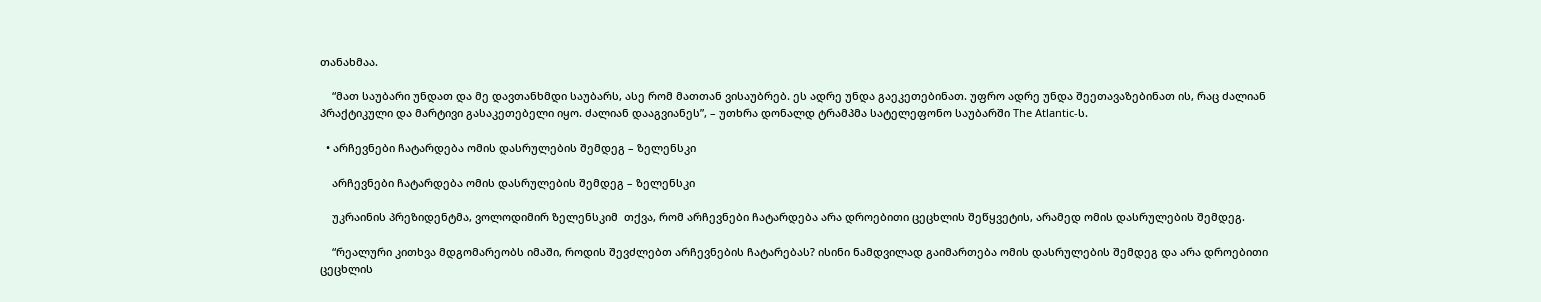თანახმაა.

    “მათ საუბარი უნდათ და მე დავთანხმდი საუბარს, ასე რომ მათთან ვისაუბრებ. ეს ადრე უნდა გაეკეთებინათ. უფრო ადრე უნდა შეეთავაზებინათ ის, რაც ძალიან პრაქტიკული და მარტივი გასაკეთებელი იყო. ძალიან დააგვიანეს”, – უთხრა დონალდ ტრამპმა სატელეფონო საუბარში The Atlantic-ს.

  • არჩევნები ჩატარდება ომის დასრულების შემდეგ – ზელენსკი

    არჩევნები ჩატარდება ომის დასრულების შემდეგ – ზელენსკი

    უკრაინის პრეზიდენტმა, ვოლოდიმირ ზელენსკიმ  თქვა, რომ არჩევნები ჩატარდება არა დროებითი ცეცხლის შეწყვეტის, არამედ ომის დასრულების შემდეგ.

    “რეალური კითხვა მდგომარეობს იმაში, როდის შევძლებთ არჩევნების ჩატარებას? ისინი ნამდვილად გაიმართება ომის დასრულების შემდეგ და არა დროებითი ცეცხლის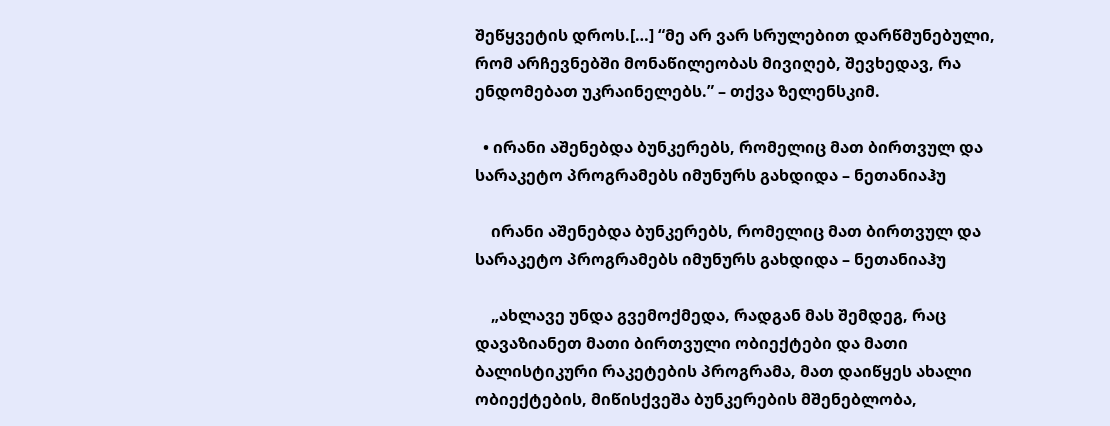შეწყვეტის დროს.[…] “მე არ ვარ სრულებით დარწმუნებული, რომ არჩევნებში მონაწილეობას მივიღებ, შევხედავ, რა ენდომებათ უკრაინელებს.” – თქვა ზელენსკიმ.

  • ირანი აშენებდა ბუნკერებს, რომელიც მათ ბირთვულ და სარაკეტო პროგრამებს იმუნურს გახდიდა – ნეთანიაჰუ

    ირანი აშენებდა ბუნკერებს, რომელიც მათ ბირთვულ და სარაკეტო პროგრამებს იმუნურს გახდიდა – ნეთანიაჰუ

    „ახლავე უნდა გვემოქმედა, რადგან მას შემდეგ, რაც დავაზიანეთ მათი ბირთვული ობიექტები და მათი ბალისტიკური რაკეტების პროგრამა, მათ დაიწყეს ახალი ობიექტების, მიწისქვეშა ბუნკერების მშენებლობა,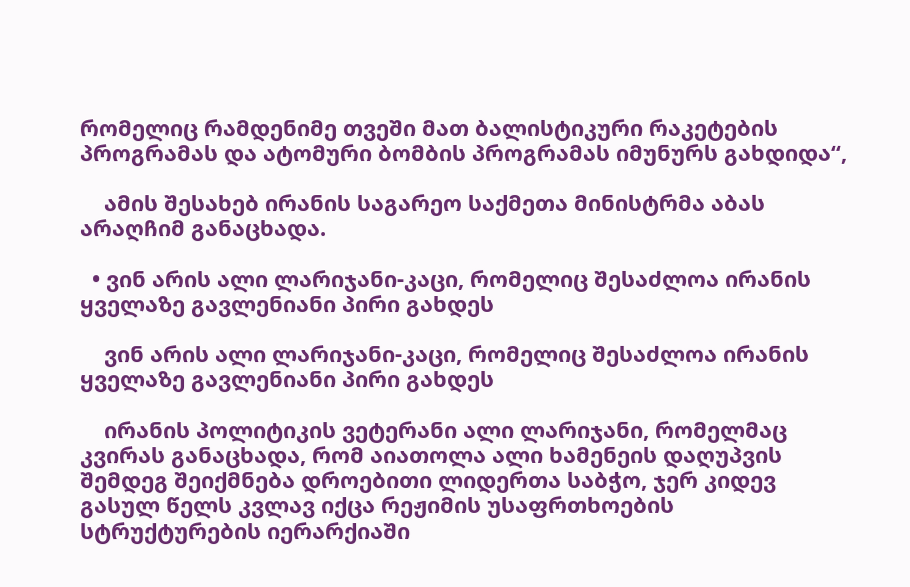რომელიც რამდენიმე თვეში მათ ბალისტიკური რაკეტების პროგრამას და ატომური ბომბის პროგრამას იმუნურს გახდიდა“,

    ამის შესახებ ირანის საგარეო საქმეთა მინისტრმა აბას არაღჩიმ განაცხადა.

  • ვინ არის ალი ლარიჯანი-კაცი, რომელიც შესაძლოა ირანის ყველაზე გავლენიანი პირი გახდეს

    ვინ არის ალი ლარიჯანი-კაცი, რომელიც შესაძლოა ირანის ყველაზე გავლენიანი პირი გახდეს

    ირანის პოლიტიკის ვეტერანი ალი ლარიჯანი, რომელმაც კვირას განაცხადა, რომ აიათოლა ალი ხამენეის დაღუპვის შემდეგ შეიქმნება დროებითი ლიდერთა საბჭო, ჯერ კიდევ გასულ წელს კვლავ იქცა რეჟიმის უსაფრთხოების სტრუქტურების იერარქიაში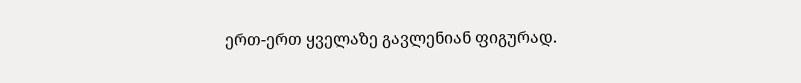ერთ-ერთ ყველაზე გავლენიან ფიგურად.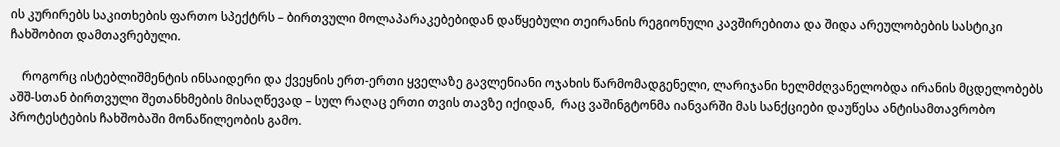ის კურირებს საკითხების ფართო სპექტრს – ბირთვული მოლაპარაკებებიდან დაწყებული თეირანის რეგიონული კავშირებითა და შიდა არეულობების სასტიკი ჩახშობით დამთავრებული.

    როგორც ისტებლიშმენტის ინსაიდერი და ქვეყნის ერთ-ერთი ყველაზე გავლენიანი ოჯახის წარმომადგენელი, ლარიჯანი ხელმძღვანელობდა ირანის მცდელობებს აშშ-სთან ბირთვული შეთანხმების მისაღწევად – სულ რაღაც ერთი თვის თავზე იქიდან,  რაც ვაშინგტონმა იანვარში მას სანქციები დაუწესა ანტისამთავრობო პროტესტების ჩახშობაში მონაწილეობის გამო.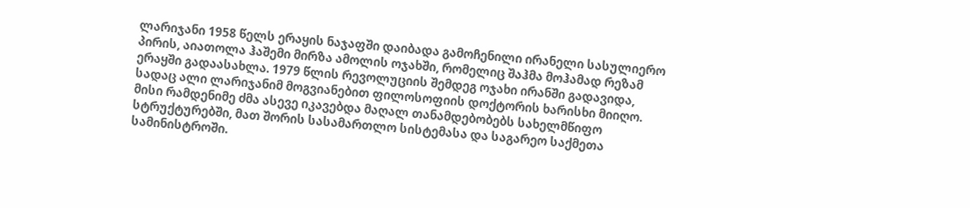ლარიჯანი 1958 წელს ერაყის ნაჯაფში დაიბადა გამოჩენილი ირანელი სასულიერო პირის, აიათოლა ჰაშემი მირზა ამოლის ოჯახში, რომელიც შაჰმა მოჰამად რეზამ ერაყში გადაასახლა. 1979 წლის რევოლუციის შემდეგ ოჯახი ირანში გადავიდა, სადაც ალი ლარიჯანიმ მოგვიანებით ფილოსოფიის დოქტორის ხარისხი მიიღო. მისი რამდენიმე ძმა ასევე იკავებდა მაღალ თანამდებობებს სახელმწიფო სტრუქტურებში, მათ შორის სასამართლო სისტემასა და საგარეო საქმეთა სამინისტროში.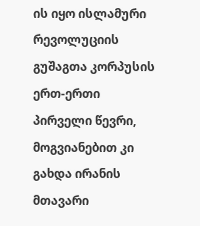ის იყო ისლამური რევოლუციის გუშაგთა კორპუსის ერთ-ერთი პირველი წევრი, მოგვიანებით კი გახდა ირანის მთავარი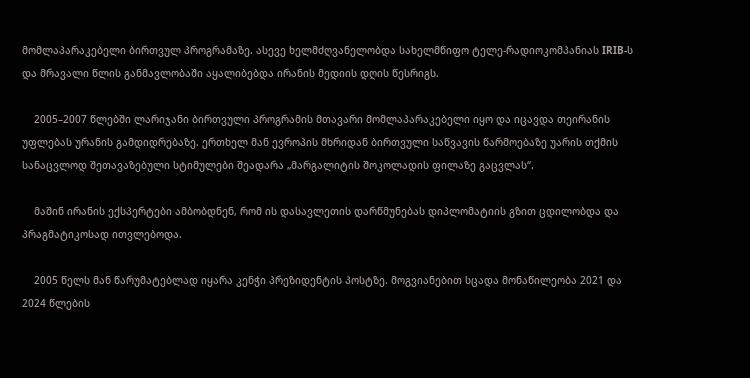მომლაპარაკებელი ბირთვულ პროგრამაზე. ასევე ხელმძღვანელობდა სახელმწიფო ტელე-რადიოკომპანიას IRIB-ს და მრავალი წლის განმავლობაში აყალიბებდა ირანის მედიის დღის წესრიგს.

    2005–2007 წლებში ლარიჯანი ბირთვული პროგრამის მთავარი მომლაპარაკებელი იყო და იცავდა თეირანის უფლებას ურანის გამდიდრებაზე. ერთხელ მან ევროპის მხრიდან ბირთვული საწვავის წარმოებაზე უარის თქმის სანაცვლოდ შეთავაზებული სტიმულები შეადარა „მარგალიტის შოკოლადის ფილაზე გაცვლას“.

    მაშინ ირანის ექსპერტები ამბობდნენ, რომ ის დასავლეთის დარწმუნებას დიპლომატიის გზით ცდილობდა და პრაგმატიკოსად ითვლებოდა.

    2005 წელს მან წარუმატებლად იყარა კენჭი პრეზიდენტის პოსტზე. მოგვიანებით სცადა მონაწილეობა 2021 და 2024 წლების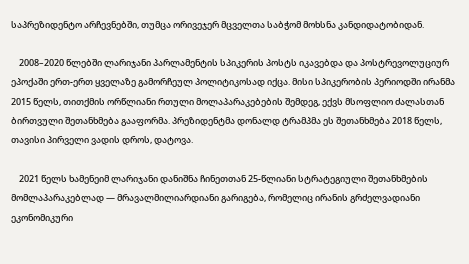საპრეზიდენტო არჩევნებში, თუმცა ორივეჯერ მცველთა საბჭომ მოხსნა კანდიდატობიდან.

    2008–2020 წლებში ლარიჯანი პარლამენტის სპიკერის პოსტს იკავებდა და პოსტრევოლუციურ ეპოქაში ერთ-ერთ ყველაზე გამორჩეულ პოლიტიკოსად იქცა. მისი სპიკერობის პერიოდში ირანმა 2015 წელს, თითქმის ორწლიანი რთული მოლაპარაკებების შემდეგ, ექვს მსოფლიო ძალასთან ბირთვული შეთანხმება გააფორმა. პრეზიდენტმა დონალდ ტრამპმა ეს შეთანხმება 2018 წელს, თავისი პირველი ვადის დროს, დატოვა.

    2021 წელს ხამენეიმ ლარიჯანი დანიშნა ჩინეთთან 25-წლიანი სტრატეგიული შეთანხმების მომლაპარაკებლად — მრავალმილიარდიანი გარიგება, რომელიც ირანის გრძელვადიანი ეკონომიკური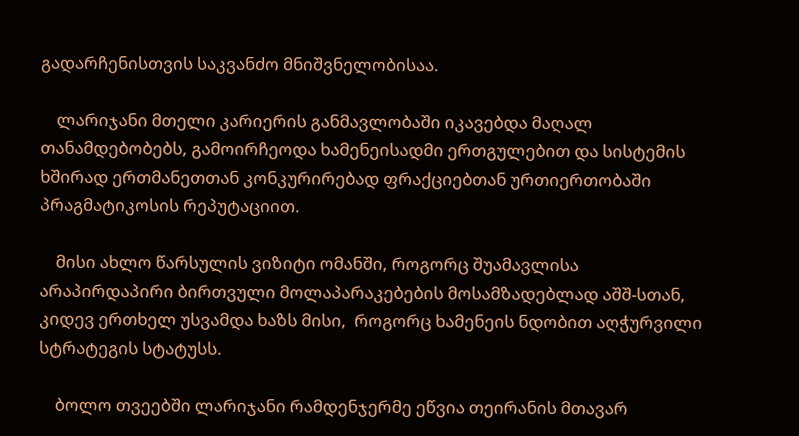გადარჩენისთვის საკვანძო მნიშვნელობისაა.

    ლარიჯანი მთელი კარიერის განმავლობაში იკავებდა მაღალ თანამდებობებს, გამოირჩეოდა ხამენეისადმი ერთგულებით და სისტემის ხშირად ერთმანეთთან კონკურირებად ფრაქციებთან ურთიერთობაში პრაგმატიკოსის რეპუტაციით.

    მისი ახლო წარსულის ვიზიტი ომანში, როგორც შუამავლისა არაპირდაპირი ბირთვული მოლაპარაკებების მოსამზადებლად აშშ-სთან, კიდევ ერთხელ უსვამდა ხაზს მისი,  როგორც ხამენეის ნდობით აღჭურვილი სტრატეგის სტატუსს.

    ბოლო თვეებში ლარიჯანი რამდენჯერმე ეწვია თეირანის მთავარ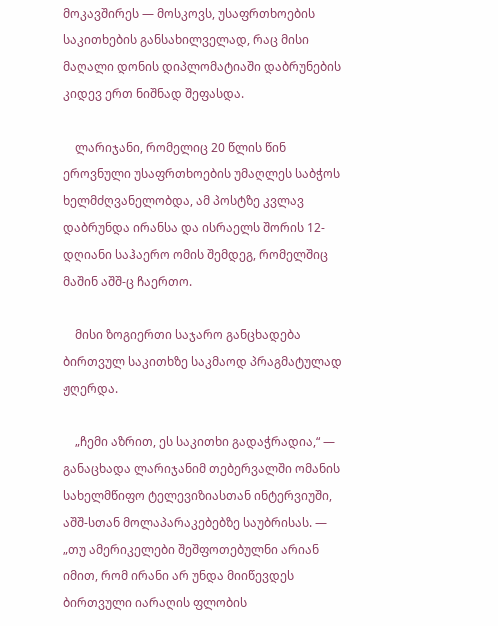მოკავშირეს — მოსკოვს, უსაფრთხოების საკითხების განსახილველად, რაც მისი მაღალი დონის დიპლომატიაში დაბრუნების კიდევ ერთ ნიშნად შეფასდა.

    ლარიჯანი, რომელიც 20 წლის წინ ეროვნული უსაფრთხოების უმაღლეს საბჭოს ხელმძღვანელობდა, ამ პოსტზე კვლავ დაბრუნდა ირანსა და ისრაელს შორის 12-დღიანი საჰაერო ომის შემდეგ, რომელშიც მაშინ აშშ-ც ჩაერთო.

    მისი ზოგიერთი საჯარო განცხადება ბირთვულ საკითხზე საკმაოდ პრაგმატულად ჟღერდა.

    „ჩემი აზრით, ეს საკითხი გადაჭრადია,“ — განაცხადა ლარიჯანიმ თებერვალში ომანის სახელმწიფო ტელევიზიასთან ინტერვიუში, აშშ-სთან მოლაპარაკებებზე საუბრისას. — „თუ ამერიკელები შეშფოთებულნი არიან იმით, რომ ირანი არ უნდა მიიწევდეს ბირთვული იარაღის ფლობის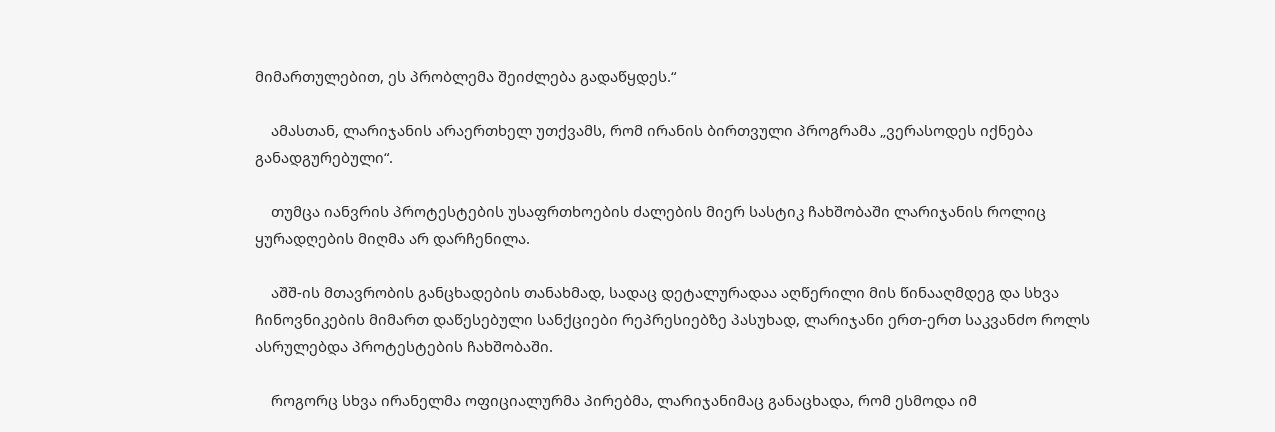მიმართულებით, ეს პრობლემა შეიძლება გადაწყდეს.“

    ამასთან, ლარიჯანის არაერთხელ უთქვამს, რომ ირანის ბირთვული პროგრამა „ვერასოდეს იქნება განადგურებული“.

    თუმცა იანვრის პროტესტების უსაფრთხოების ძალების მიერ სასტიკ ჩახშობაში ლარიჯანის როლიც ყურადღების მიღმა არ დარჩენილა.

    აშშ-ის მთავრობის განცხადების თანახმად, სადაც დეტალურადაა აღწერილი მის წინააღმდეგ და სხვა ჩინოვნიკების მიმართ დაწესებული სანქციები რეპრესიებზე პასუხად, ლარიჯანი ერთ-ერთ საკვანძო როლს ასრულებდა პროტესტების ჩახშობაში.

    როგორც სხვა ირანელმა ოფიციალურმა პირებმა, ლარიჯანიმაც განაცხადა, რომ ესმოდა იმ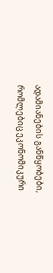ადამიანების განწყობები, რომლებიც ეკონომიკური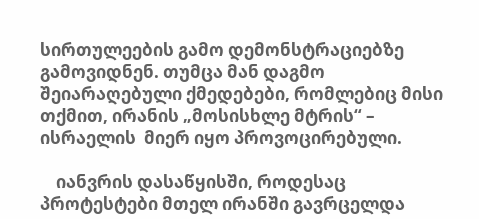სირთულეების გამო დემონსტრაციებზე გამოვიდნენ. თუმცა მან დაგმო შეიარაღებული ქმედებები, რომლებიც მისი თქმით, ირანის „მოსისხლე მტრის“ – ისრაელის  მიერ იყო პროვოცირებული.

    იანვრის დასაწყისში, როდესაც პროტესტები მთელ ირანში გავრცელდა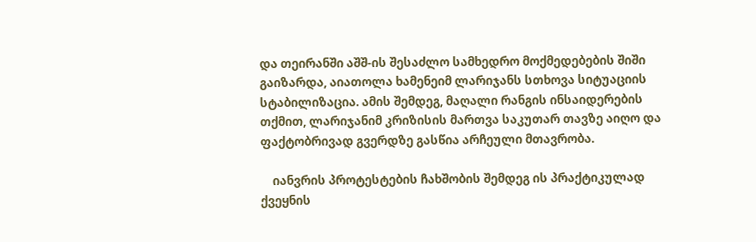და თეირანში აშშ-ის შესაძლო სამხედრო მოქმედებების შიში გაიზარდა, აიათოლა ხამენეიმ ლარიჯანს სთხოვა სიტუაციის სტაბილიზაცია. ამის შემდეგ, მაღალი რანგის ინსაიდერების თქმით, ლარიჯანიმ კრიზისის მართვა საკუთარ თავზე აიღო და ფაქტობრივად გვერდზე გასწია არჩეული მთავრობა.

    იანვრის პროტესტების ჩახშობის შემდეგ ის პრაქტიკულად ქვეყნის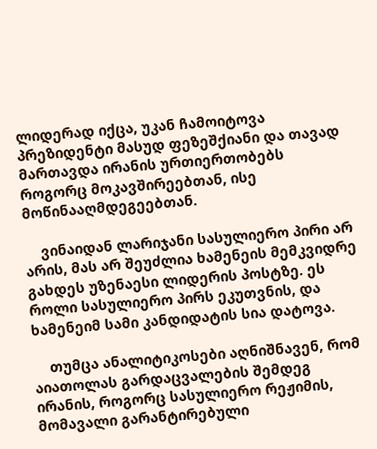ლიდერად იქცა, უკან ჩამოიტოვა პრეზიდენტი მასუდ ფეზეშქიანი და თავად მართავდა ირანის ურთიერთობებს როგორც მოკავშირეებთან, ისე მოწინააღმდეგეებთან.

    ვინაიდან ლარიჯანი სასულიერო პირი არ არის, მას არ შეუძლია ხამენეის მემკვიდრე გახდეს უზენაესი ლიდერის პოსტზე. ეს როლი სასულიერო პირს ეკუთვნის, და ხამენეიმ სამი კანდიდატის სია დატოვა.

    თუმცა ანალიტიკოსები აღნიშნავენ, რომ აიათოლას გარდაცვალების შემდეგ ირანის, როგორც სასულიერო რეჟიმის, მომავალი გარანტირებული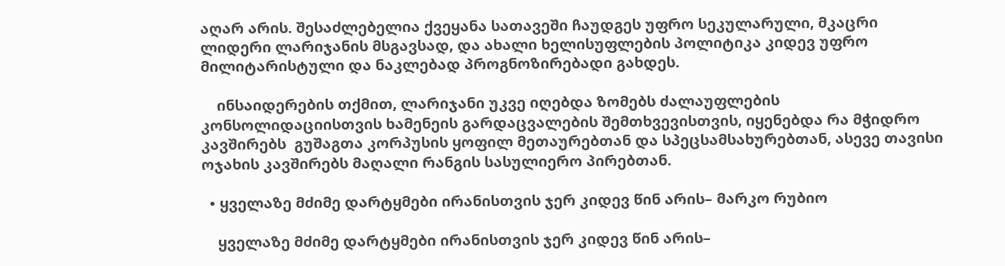აღარ არის. შესაძლებელია ქვეყანა სათავეში ჩაუდგეს უფრო სეკულარული, მკაცრი ლიდერი ლარიჯანის მსგავსად, და ახალი ხელისუფლების პოლიტიკა კიდევ უფრო მილიტარისტული და ნაკლებად პროგნოზირებადი გახდეს.

    ინსაიდერების თქმით, ლარიჯანი უკვე იღებდა ზომებს ძალაუფლების კონსოლიდაციისთვის ხამენეის გარდაცვალების შემთხვევისთვის, იყენებდა რა მჭიდრო კავშირებს  გუშაგთა კორპუსის ყოფილ მეთაურებთან და სპეცსამსახურებთან, ასევე თავისი ოჯახის კავშირებს მაღალი რანგის სასულიერო პირებთან.

  • ყველაზე მძიმე დარტყმები ირანისთვის ჯერ კიდევ წინ არის– მარკო რუბიო

    ყველაზე მძიმე დარტყმები ირანისთვის ჯერ კიდევ წინ არის–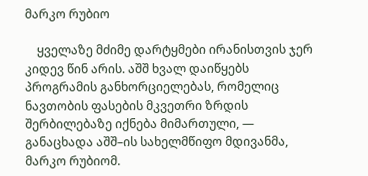მარკო რუბიო

    ყველაზე მძიმე დარტყმები ირანისთვის ჯერ კიდევ წინ არის. აშშ ხვალ დაიწყებს პროგრამის განხორციელებას, რომელიც ნავთობის ფასების მკვეთრი ზრდის შერბილებაზე იქნება მიმართული, — განაცხადა აშშ–ის სახელმწიფო მდივანმა, მარკო რუბიომ.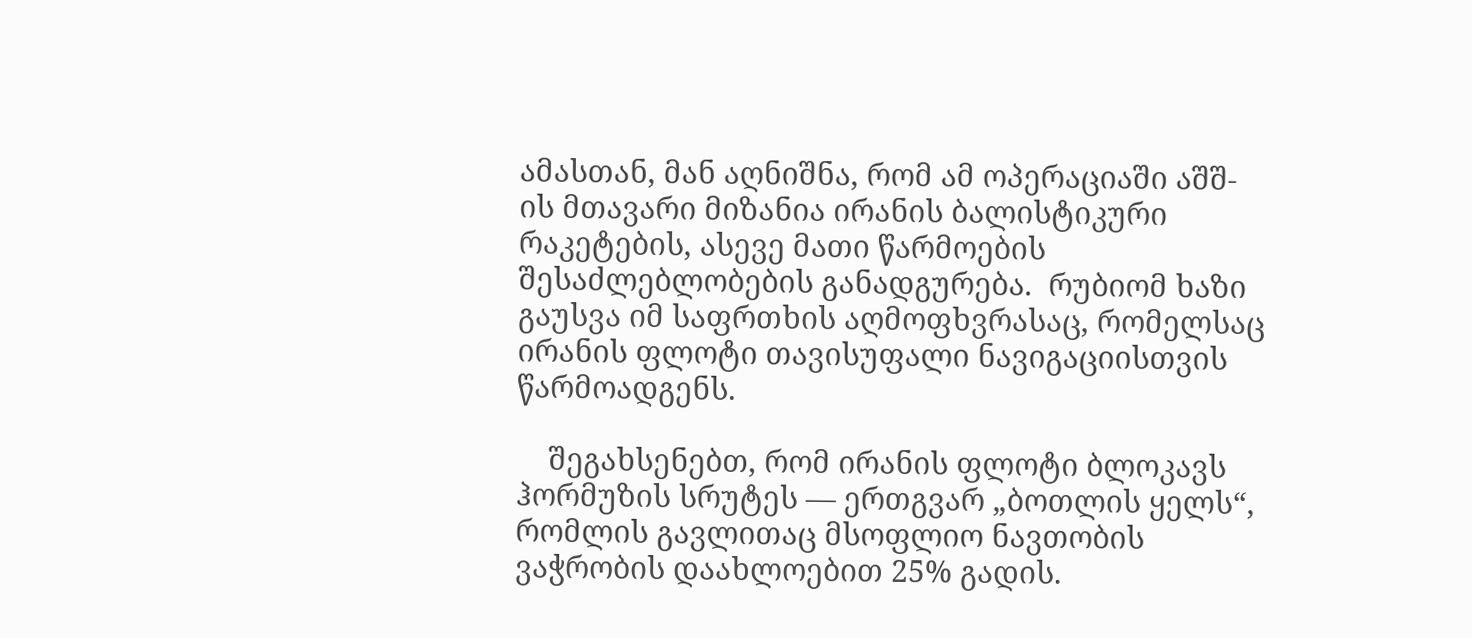ამასთან, მან აღნიშნა, რომ ამ ოპერაციაში აშშ-ის მთავარი მიზანია ირანის ბალისტიკური რაკეტების, ასევე მათი წარმოების შესაძლებლობების განადგურება.  რუბიომ ხაზი გაუსვა იმ საფრთხის აღმოფხვრასაც, რომელსაც ირანის ფლოტი თავისუფალი ნავიგაციისთვის წარმოადგენს.

    შეგახსენებთ, რომ ირანის ფლოტი ბლოკავს ჰორმუზის სრუტეს — ერთგვარ „ბოთლის ყელს“, რომლის გავლითაც მსოფლიო ნავთობის ვაჭრობის დაახლოებით 25% გადის.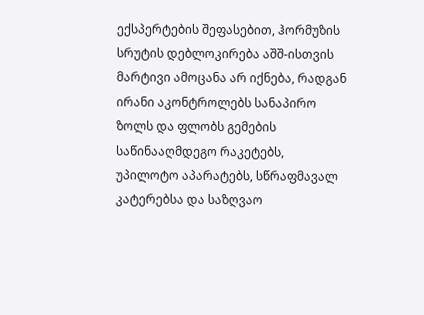ექსპერტების შეფასებით, ჰორმუზის სრუტის დებლოკირება აშშ-ისთვის მარტივი ამოცანა არ იქნება, რადგან ირანი აკონტროლებს სანაპირო ზოლს და ფლობს გემების საწინააღმდეგო რაკეტებს, უპილოტო აპარატებს, სწრაფმავალ კატერებსა და საზღვაო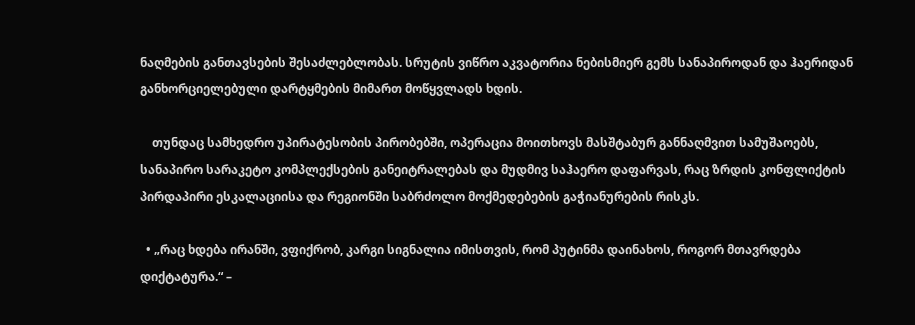ნაღმების განთავსების შესაძლებლობას. სრუტის ვიწრო აკვატორია ნებისმიერ გემს სანაპიროდან და ჰაერიდან განხორციელებული დარტყმების მიმართ მოწყვლადს ხდის.

    თუნდაც სამხედრო უპირატესობის პირობებში, ოპერაცია მოითხოვს მასშტაბურ განნაღმვით სამუშაოებს, სანაპირო სარაკეტო კომპლექსების განეიტრალებას და მუდმივ საჰაერო დაფარვას, რაც ზრდის კონფლიქტის პირდაპირი ესკალაციისა და რეგიონში საბრძოლო მოქმედებების გაჭიანურების რისკს.

  • „რაც ხდება ირანში, ვფიქრობ, კარგი სიგნალია იმისთვის, რომ პუტინმა დაინახოს, როგორ მთავრდება დიქტატურა.“ –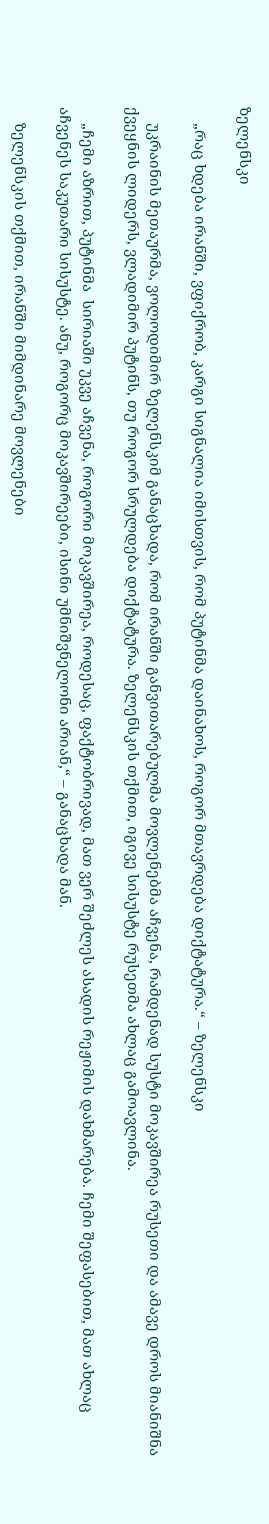ზელენსკი

    „რაც ხდება ირანში, ვფიქრობ, კარგი სიგნალია იმისთვის, რომ პუტინმა დაინახოს, როგორ მთავრდება დიქტატურა.“ – ზელენსკი

    უკრაინის მეთაურმა, ვოლოდიმირ ზელენსკიმ განაცხადა, რომ ირანში განვითარებულმა მოვლენებმა აჩვენა, რამდენად სუსტი მოკავშირეა რუსეთი და ამავე დროს მიანიშნა ქვეყნის ლიდერს, ვლადიმირ პუტინს, თუ როგორ სრულდება დიქტატურა. ზელენსკის თქმით, იგივე სისუსტე რუსეთმა ახლაც გამოავლინა.

    „ჩემი აზრით, პუტინმა  სირიაში უკვე აჩვენა, როგორი მოკავშირეა, როდესაც, ფაქტობრივად, მათ ვერ შეძლეს ასადის რეჟიმის დახმარება. ჩემი შეფასებით, მათ ახლაც აჩვენეს საკუთარი სისუსტე. ანუ, როგორც მოკავშირეები, ისინი უმნიშვნელონი არიან,“ – განაცხადა მან.

    ზელენსკის თქმით, ირანში მიმდინარე მოვლენები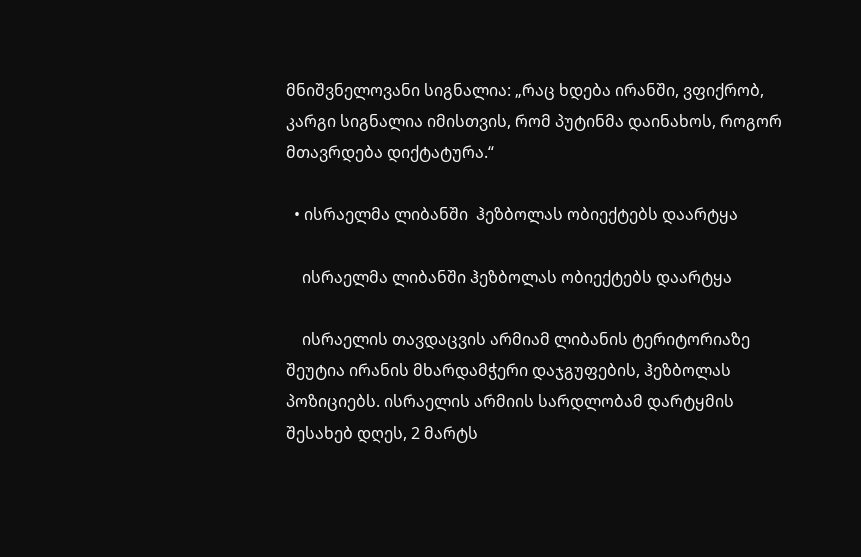მნიშვნელოვანი სიგნალია: „რაც ხდება ირანში, ვფიქრობ, კარგი სიგნალია იმისთვის, რომ პუტინმა დაინახოს, როგორ მთავრდება დიქტატურა.“

  • ისრაელმა ლიბანში  ჰეზბოლას ობიექტებს დაარტყა

    ისრაელმა ლიბანში ჰეზბოლას ობიექტებს დაარტყა

    ისრაელის თავდაცვის არმიამ ლიბანის ტერიტორიაზე შეუტია ირანის მხარდამჭერი დაჯგუფების, ჰეზბოლას პოზიციებს. ისრაელის არმიის სარდლობამ დარტყმის შესახებ დღეს, 2 მარტს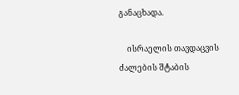განაცხადა.

    ისრაელის თავდაცვის ძალების შტაბის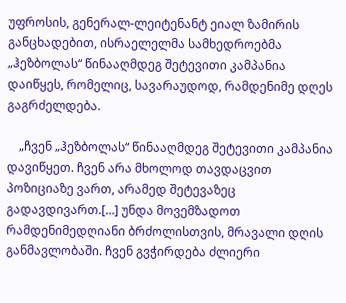უფროსის, გენერალ-ლეიტენანტ ეიალ ზამირის განცხადებით, ისრაელელმა სამხედროებმა „ჰეზბოლას“ წინააღმდეგ შეტევითი კამპანია დაიწყეს, რომელიც, სავარაუდოდ, რამდენიმე დღეს გაგრძელდება.

    „ჩვენ „ჰეზბოლას“ წინააღმდეგ შეტევითი კამპანია დავიწყეთ. ჩვენ არა მხოლოდ თავდაცვით პოზიციაზე ვართ, არამედ შეტევაზეც გადავდივართ.[…] უნდა მოვემზადოთ რამდენიმედღიანი ბრძოლისთვის, მრავალი დღის განმავლობაში. ჩვენ გვჭირდება ძლიერი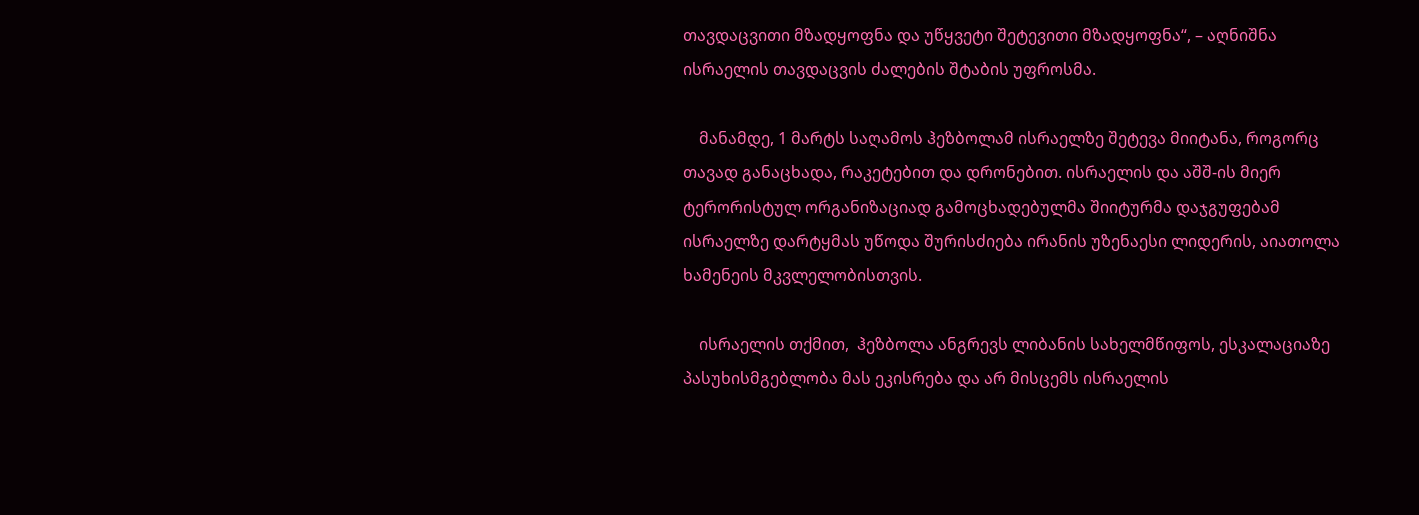თავდაცვითი მზადყოფნა და უწყვეტი შეტევითი მზადყოფნა“, – აღნიშნა ისრაელის თავდაცვის ძალების შტაბის უფროსმა.

    მანამდე, 1 მარტს საღამოს ჰეზბოლამ ისრაელზე შეტევა მიიტანა, როგორც თავად განაცხადა, რაკეტებით და დრონებით. ისრაელის და აშშ-ის მიერ ტერორისტულ ორგანიზაციად გამოცხადებულმა შიიტურმა დაჯგუფებამ ისრაელზე დარტყმას უწოდა შურისძიება ირანის უზენაესი ლიდერის, აიათოლა ხამენეის მკვლელობისთვის.

    ისრაელის თქმით,  ჰეზბოლა ანგრევს ლიბანის სახელმწიფოს, ესკალაციაზე პასუხისმგებლობა მას ეკისრება და არ მისცემს ისრაელის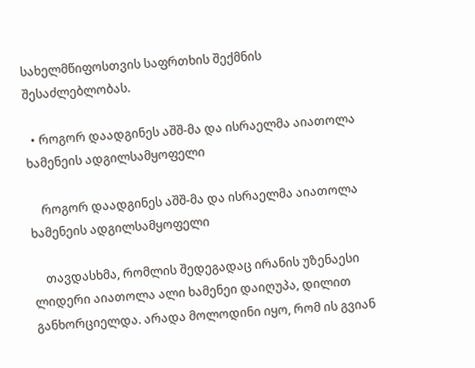სახელმწიფოსთვის საფრთხის შექმნის შესაძლებლობას.

  • როგორ დაადგინეს აშშ-მა და ისრაელმა აიათოლა ხამენეის ადგილსამყოფელი

    როგორ დაადგინეს აშშ-მა და ისრაელმა აიათოლა ხამენეის ადგილსამყოფელი

    თავდასხმა, რომლის შედეგადაც ირანის უზენაესი ლიდერი აიათოლა ალი ხამენეი დაიღუპა, დილით განხორციელდა. არადა მოლოდინი იყო, რომ ის გვიან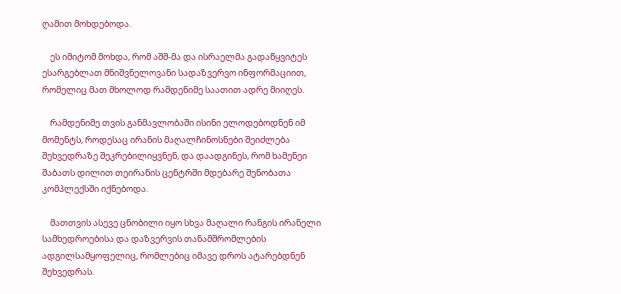ღამით მოხდებოდა.

    ეს იმიტომ მოხდა, რომ აშშ-მა და ისრაელმა გადაწყვიტეს ესარგებლათ მნიშვნელოვანი სადაზვერვო ინფორმაციით, რომელიც მათ მხოლოდ რამდენიმე საათით ადრე მიიღეს.

    რამდენიმე თვის განმავლობაში ისინი ელოდებოდნენ იმ მომენტს, როდესაც ირანის მაღალჩინოსნები შეიძლება შეხვედრაზე შეკრებილიყვნენ, და დაადგინეს, რომ ხამენეი შაბათს დილით თეირანის ცენტრში მდებარე შენობათა კომპლექსში იქნებოდა.

    მათთვის ასევე ცნობილი იყო სხვა მაღალი რანგის ირანელი სამხედროებისა და დაზვერვის თანამშრომლების ადგილსამყოფელიც, რომლებიც იმავე დროს ატარებდნენ შეხვედრას.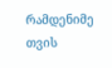რამდენიმე თვის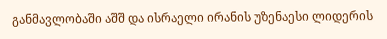განმავლობაში აშშ და ისრაელი ირანის უზენაესი ლიდერის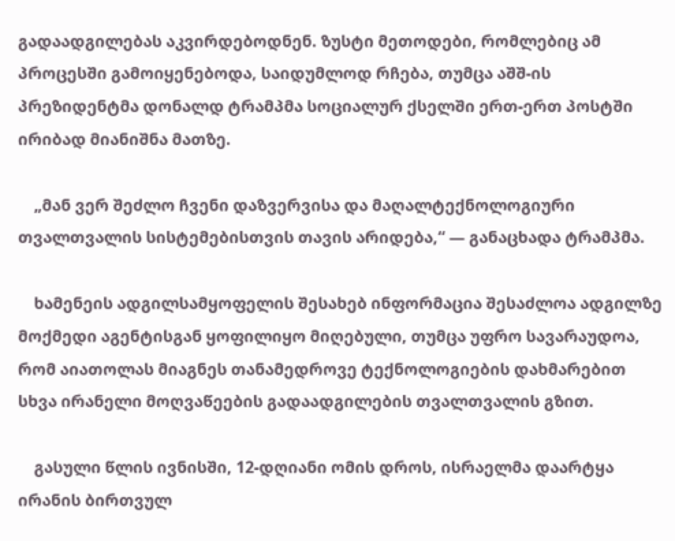გადაადგილებას აკვირდებოდნენ. ზუსტი მეთოდები, რომლებიც ამ პროცესში გამოიყენებოდა, საიდუმლოდ რჩება, თუმცა აშშ-ის პრეზიდენტმა დონალდ ტრამპმა სოციალურ ქსელში ერთ-ერთ პოსტში ირიბად მიანიშნა მათზე.

    „მან ვერ შეძლო ჩვენი დაზვერვისა და მაღალტექნოლოგიური თვალთვალის სისტემებისთვის თავის არიდება,“ — განაცხადა ტრამპმა.

    ხამენეის ადგილსამყოფელის შესახებ ინფორმაცია შესაძლოა ადგილზე მოქმედი აგენტისგან ყოფილიყო მიღებული, თუმცა უფრო სავარაუდოა, რომ აიათოლას მიაგნეს თანამედროვე ტექნოლოგიების დახმარებით სხვა ირანელი მოღვაწეების გადაადგილების თვალთვალის გზით.

    გასული წლის ივნისში, 12-დღიანი ომის დროს, ისრაელმა დაარტყა ირანის ბირთვულ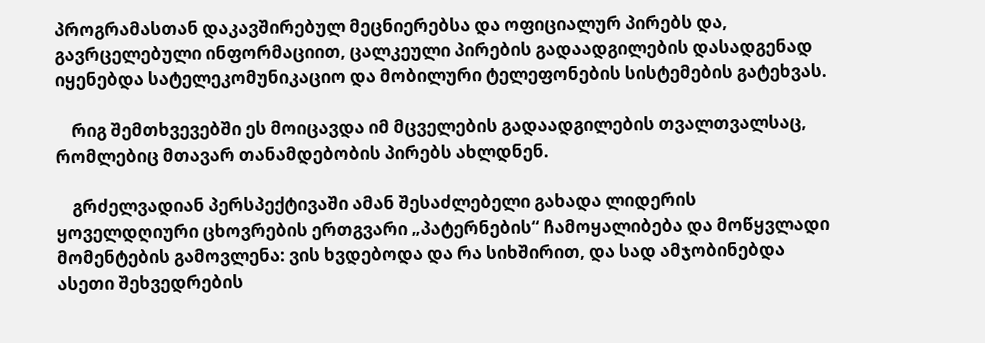პროგრამასთან დაკავშირებულ მეცნიერებსა და ოფიციალურ პირებს და, გავრცელებული ინფორმაციით, ცალკეული პირების გადაადგილების დასადგენად იყენებდა სატელეკომუნიკაციო და მობილური ტელეფონების სისტემების გატეხვას.

    რიგ შემთხვევებში ეს მოიცავდა იმ მცველების გადაადგილების თვალთვალსაც, რომლებიც მთავარ თანამდებობის პირებს ახლდნენ.

    გრძელვადიან პერსპექტივაში ამან შესაძლებელი გახადა ლიდერის ყოველდღიური ცხოვრების ერთგვარი „პატერნების“ ჩამოყალიბება და მოწყვლადი მომენტების გამოვლენა: ვის ხვდებოდა და რა სიხშირით, და სად ამჯობინებდა ასეთი შეხვედრების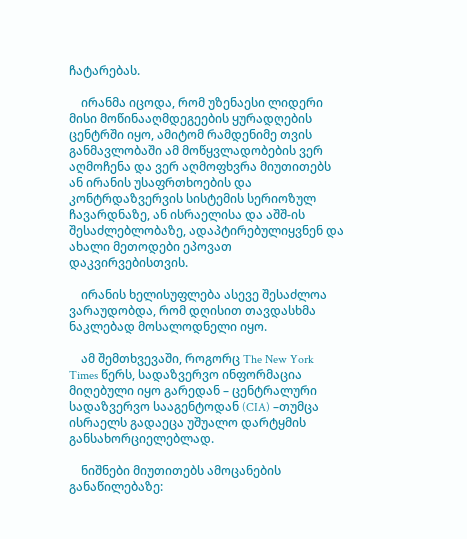ჩატარებას.

    ირანმა იცოდა, რომ უზენაესი ლიდერი მისი მოწინააღმდეგეების ყურადღების ცენტრში იყო, ამიტომ რამდენიმე თვის განმავლობაში ამ მოწყვლადობების ვერ აღმოჩენა და ვერ აღმოფხვრა მიუთითებს ან ირანის უსაფრთხოების და კონტრდაზვერვის სისტემის სერიოზულ ჩავარდნაზე, ან ისრაელისა და აშშ-ის შესაძლებლობაზე, ადაპტირებულიყვნენ და ახალი მეთოდები ეპოვათ დაკვირვებისთვის.

    ირანის ხელისუფლება ასევე შესაძლოა ვარაუდობდა, რომ დღისით თავდასხმა ნაკლებად მოსალოდნელი იყო.

    ამ შემთხვევაში, როგორც The New York Times წერს, სადაზვერვო ინფორმაცია მიღებული იყო გარედან – ცენტრალური სადაზვერვო სააგენტოდან (CIA) –თუმცა ისრაელს გადაეცა უშუალო დარტყმის განსახორციელებლად.

    ნიშნები მიუთითებს ამოცანების განაწილებაზე: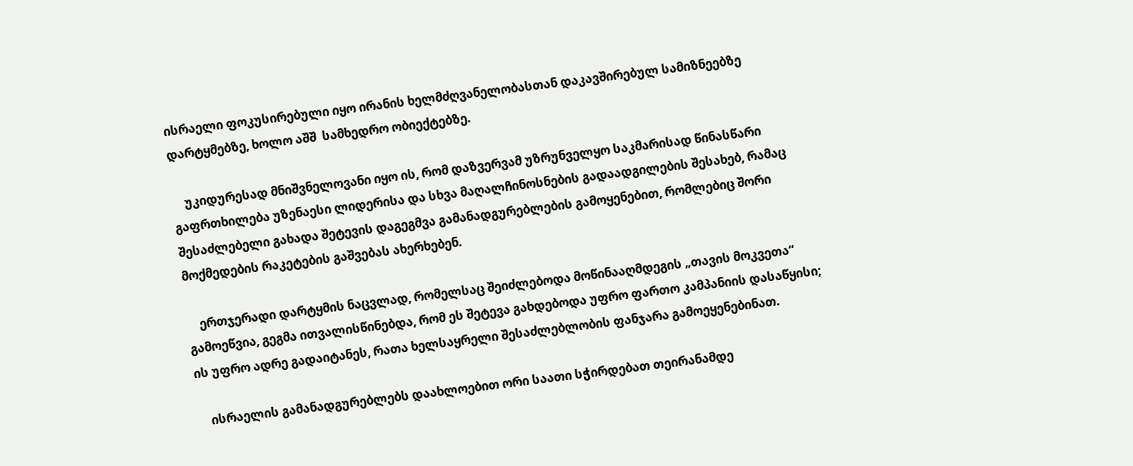ისრაელი ფოკუსირებული იყო ირანის ხელმძღვანელობასთან დაკავშირებულ სამიზნეებზე დარტყმებზე, ხოლო აშშ  სამხედრო ობიექტებზე.

    უკიდურესად მნიშვნელოვანი იყო ის, რომ დაზვერვამ უზრუნველყო საკმარისად წინასწარი გაფრთხილება უზენაესი ლიდერისა და სხვა მაღალჩინოსნების გადაადგილების შესახებ, რამაც შესაძლებელი გახადა შეტევის დაგეგმვა გამანადგურებლების გამოყენებით, რომლებიც შორი მოქმედების რაკეტების გაშვებას ახერხებენ.

    ერთჯერადი დარტყმის ნაცვლად, რომელსაც შეიძლებოდა მოწინააღმდეგის „თავის მოკვეთა“ გამოეწვია, გეგმა ითვალისწინებდა, რომ ეს შეტევა გახდებოდა უფრო ფართო კამპანიის დასაწყისი; ის უფრო ადრე გადაიტანეს, რათა ხელსაყრელი შესაძლებლობის ფანჯარა გამოეყენებინათ.

    ისრაელის გამანადგურებლებს დაახლოებით ორი საათი სჭირდებათ თეირანამდე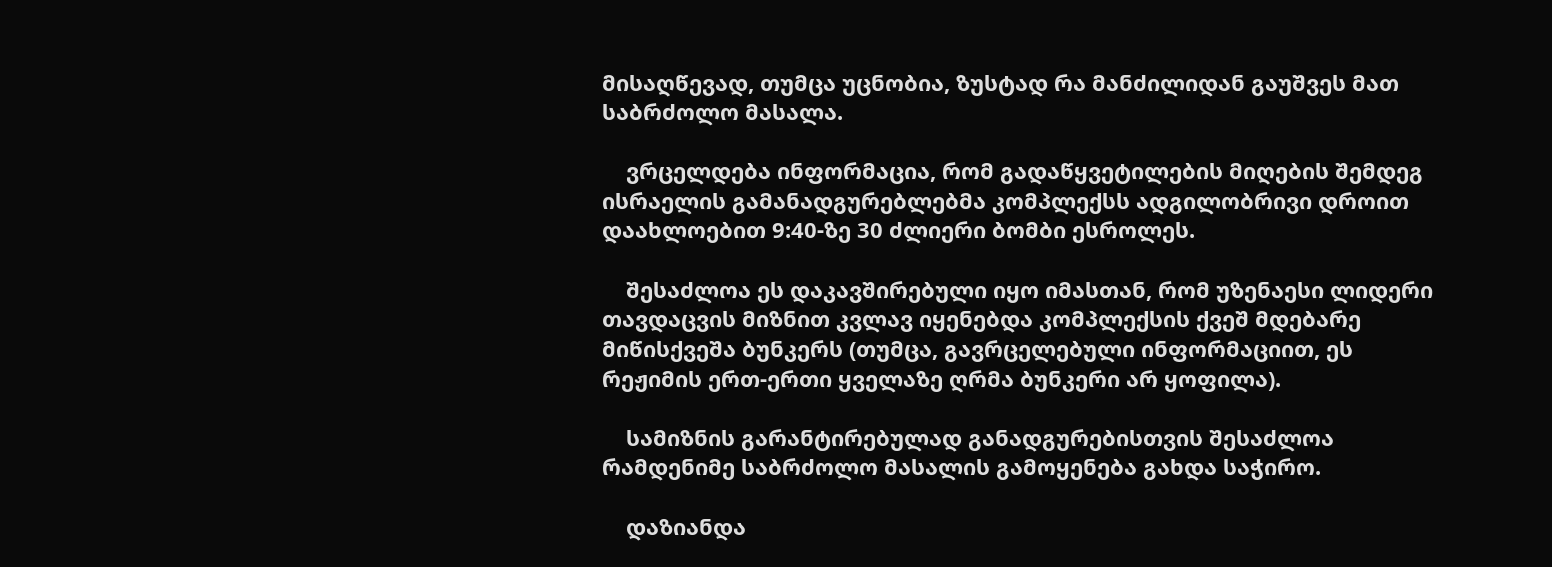მისაღწევად, თუმცა უცნობია, ზუსტად რა მანძილიდან გაუშვეს მათ საბრძოლო მასალა.

    ვრცელდება ინფორმაცია, რომ გადაწყვეტილების მიღების შემდეგ ისრაელის გამანადგურებლებმა კომპლექსს ადგილობრივი დროით დაახლოებით 9:40-ზე 30 ძლიერი ბომბი ესროლეს.

    შესაძლოა ეს დაკავშირებული იყო იმასთან, რომ უზენაესი ლიდერი თავდაცვის მიზნით კვლავ იყენებდა კომპლექსის ქვეშ მდებარე მიწისქვეშა ბუნკერს (თუმცა, გავრცელებული ინფორმაციით, ეს რეჟიმის ერთ-ერთი ყველაზე ღრმა ბუნკერი არ ყოფილა).

    სამიზნის გარანტირებულად განადგურებისთვის შესაძლოა რამდენიმე საბრძოლო მასალის გამოყენება გახდა საჭირო.

    დაზიანდა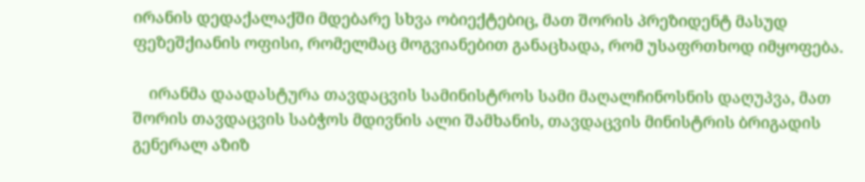ირანის დედაქალაქში მდებარე სხვა ობიექტებიც, მათ შორის პრეზიდენტ მასუდ ფეზეშქიანის ოფისი, რომელმაც მოგვიანებით განაცხადა, რომ უსაფრთხოდ იმყოფება.

    ირანმა დაადასტურა თავდაცვის სამინისტროს სამი მაღალჩინოსნის დაღუპვა, მათ შორის თავდაცვის საბჭოს მდივნის ალი შამხანის, თავდაცვის მინისტრის ბრიგადის გენერალ აზიზ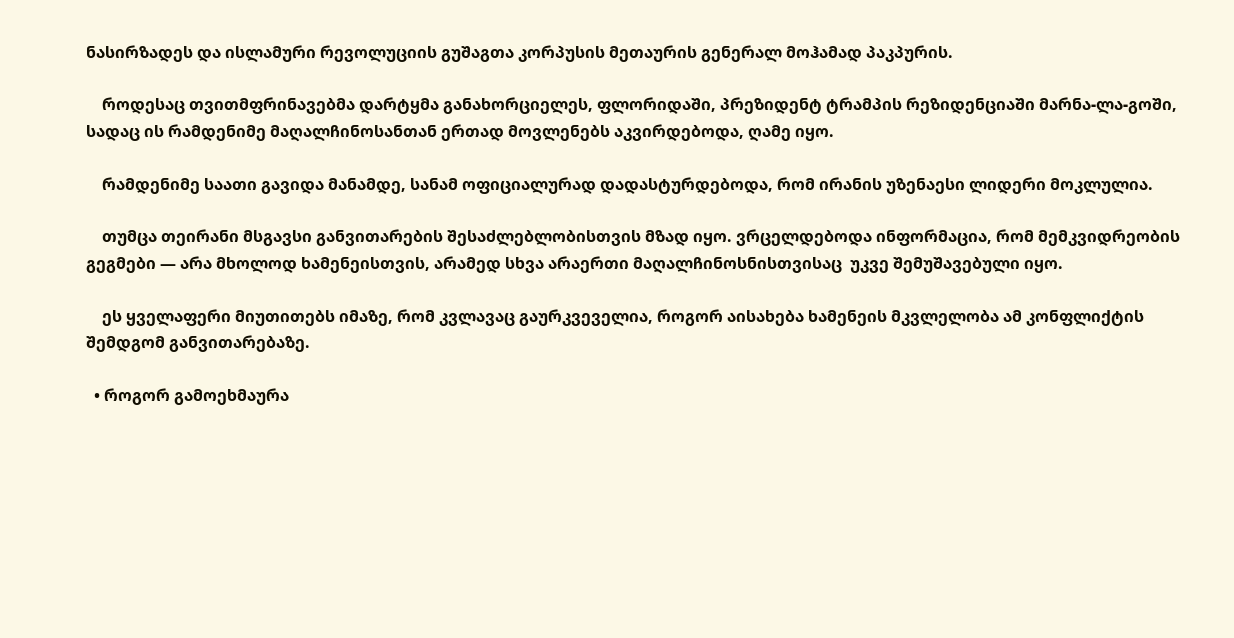ნასირზადეს და ისლამური რევოლუციის გუშაგთა კორპუსის მეთაურის გენერალ მოჰამად პაკპურის.

    როდესაც თვითმფრინავებმა დარტყმა განახორციელეს, ფლორიდაში, პრეზიდენტ ტრამპის რეზიდენციაში მარნა-ლა-გოში, სადაც ის რამდენიმე მაღალჩინოსანთან ერთად მოვლენებს აკვირდებოდა, ღამე იყო.

    რამდენიმე საათი გავიდა მანამდე, სანამ ოფიციალურად დადასტურდებოდა, რომ ირანის უზენაესი ლიდერი მოკლულია.

    თუმცა თეირანი მსგავსი განვითარების შესაძლებლობისთვის მზად იყო. ვრცელდებოდა ინფორმაცია, რომ მემკვიდრეობის გეგმები — არა მხოლოდ ხამენეისთვის, არამედ სხვა არაერთი მაღალჩინოსნისთვისაც  უკვე შემუშავებული იყო.

    ეს ყველაფერი მიუთითებს იმაზე, რომ კვლავაც გაურკვეველია, როგორ აისახება ხამენეის მკვლელობა ამ კონფლიქტის შემდგომ განვითარებაზე.

  • როგორ გამოეხმაურა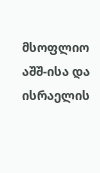მსოფლიო აშშ-ისა და ისრაელის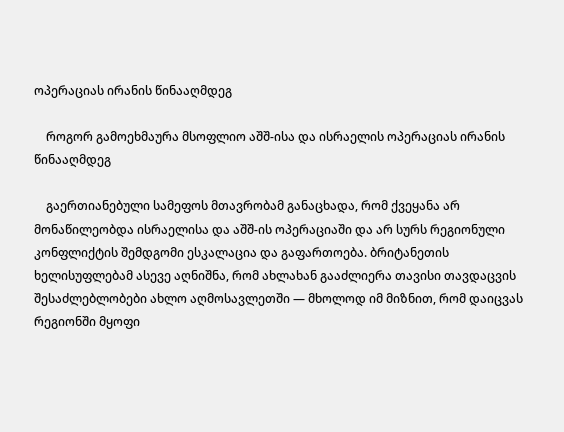ოპერაციას ირანის წინააღმდეგ

    როგორ გამოეხმაურა მსოფლიო აშშ-ისა და ისრაელის ოპერაციას ირანის წინააღმდეგ

    გაერთიანებული სამეფოს მთავრობამ განაცხადა, რომ ქვეყანა არ მონაწილეობდა ისრაელისა და აშშ-ის ოპერაციაში და არ სურს რეგიონული კონფლიქტის შემდგომი ესკალაცია და გაფართოება. ბრიტანეთის ხელისუფლებამ ასევე აღნიშნა, რომ ახლახან გააძლიერა თავისი თავდაცვის შესაძლებლობები ახლო აღმოსავლეთში — მხოლოდ იმ მიზნით, რომ დაიცვას რეგიონში მყოფი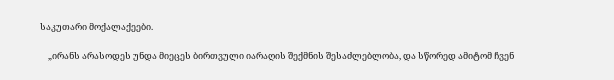საკუთარი მოქალაქეები.

    „ირანს არასოდეს უნდა მიეცეს ბირთვული იარაღის შექმნის შესაძლებლობა, და სწორედ ამიტომ ჩვენ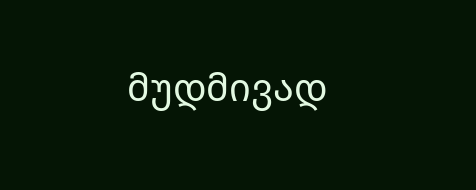მუდმივად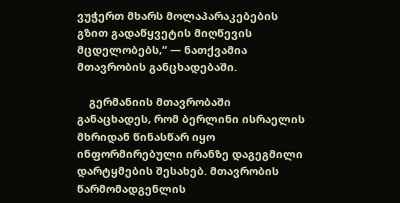ვუჭერთ მხარს მოლაპარაკებების გზით გადაწყვეტის მიღწევის მცდელობებს,“ — ნათქვამია მთავრობის განცხადებაში.

    გერმანიის მთავრობაში განაცხადეს, რომ ბერლინი ისრაელის მხრიდან წინასწარ იყო ინფორმირებული ირანზე დაგეგმილი დარტყმების შესახებ. მთავრობის წარმომადგენლის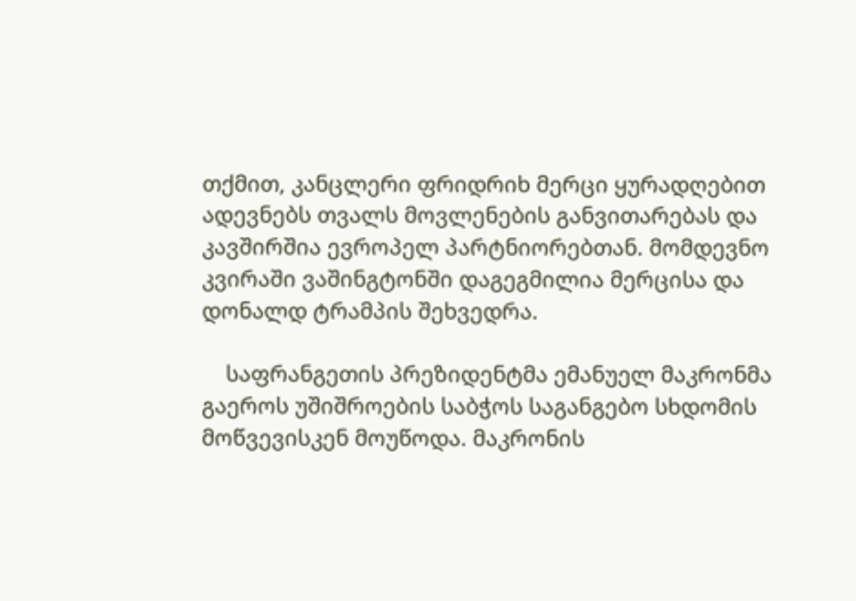თქმით, კანცლერი ფრიდრიხ მერცი ყურადღებით ადევნებს თვალს მოვლენების განვითარებას და კავშირშია ევროპელ პარტნიორებთან. მომდევნო კვირაში ვაშინგტონში დაგეგმილია მერცისა და დონალდ ტრამპის შეხვედრა.

    საფრანგეთის პრეზიდენტმა ემანუელ მაკრონმა გაეროს უშიშროების საბჭოს საგანგებო სხდომის მოწვევისკენ მოუწოდა. მაკრონის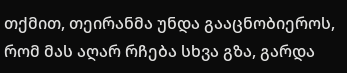თქმით, თეირანმა უნდა გააცნობიეროს, რომ მას აღარ რჩება სხვა გზა, გარდა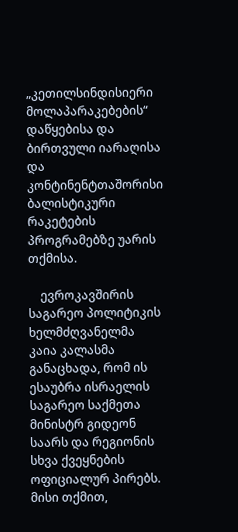„კეთილსინდისიერი მოლაპარაკებების“ დაწყებისა და ბირთვული იარაღისა და კონტინენტთაშორისი ბალისტიკური რაკეტების პროგრამებზე უარის თქმისა.

    ევროკავშირის საგარეო პოლიტიკის ხელმძღვანელმა კაია კალასმა განაცხადა, რომ ის ესაუბრა ისრაელის საგარეო საქმეთა მინისტრ გიდეონ საარს და რეგიონის სხვა ქვეყნების ოფიციალურ პირებს. მისი თქმით,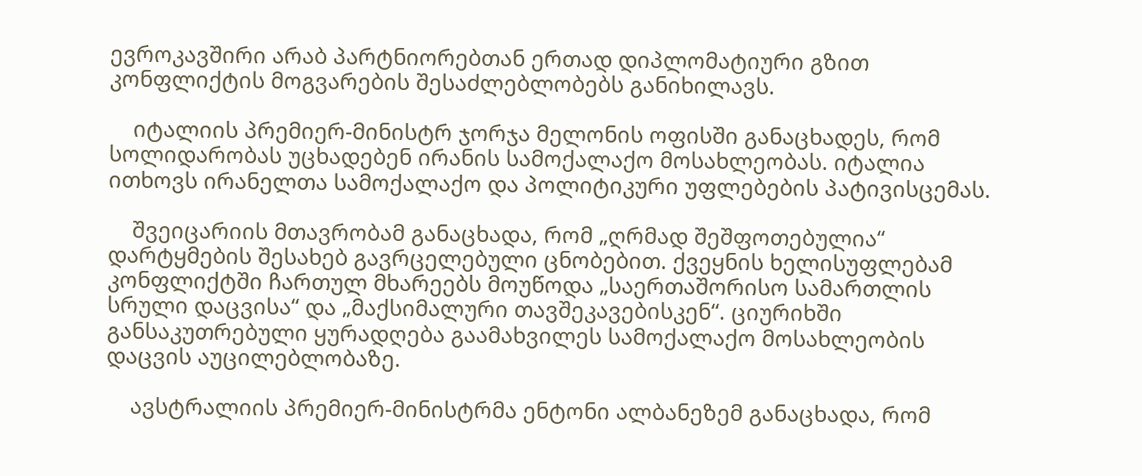ევროკავშირი არაბ პარტნიორებთან ერთად დიპლომატიური გზით კონფლიქტის მოგვარების შესაძლებლობებს განიხილავს.

    იტალიის პრემიერ-მინისტრ ჯორჯა მელონის ოფისში განაცხადეს, რომ სოლიდარობას უცხადებენ ირანის სამოქალაქო მოსახლეობას. იტალია ითხოვს ირანელთა სამოქალაქო და პოლიტიკური უფლებების პატივისცემას.

    შვეიცარიის მთავრობამ განაცხადა, რომ „ღრმად შეშფოთებულია“ დარტყმების შესახებ გავრცელებული ცნობებით. ქვეყნის ხელისუფლებამ კონფლიქტში ჩართულ მხარეებს მოუწოდა „საერთაშორისო სამართლის სრული დაცვისა“ და „მაქსიმალური თავშეკავებისკენ“. ციურიხში განსაკუთრებული ყურადღება გაამახვილეს სამოქალაქო მოსახლეობის დაცვის აუცილებლობაზე.

    ავსტრალიის პრემიერ-მინისტრმა ენტონი ალბანეზემ განაცხადა, რომ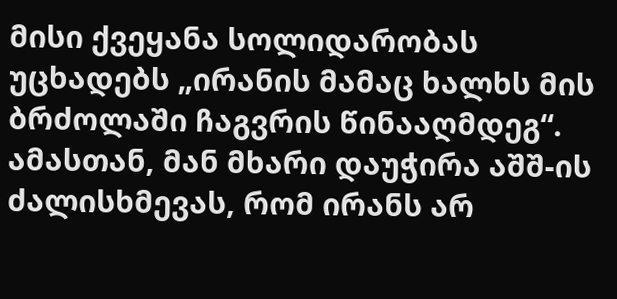მისი ქვეყანა სოლიდარობას უცხადებს „ირანის მამაც ხალხს მის ბრძოლაში ჩაგვრის წინააღმდეგ“. ამასთან, მან მხარი დაუჭირა აშშ-ის ძალისხმევას, რომ ირანს არ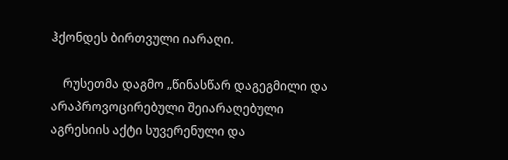ჰქონდეს ბირთვული იარაღი.

    რუსეთმა დაგმო „წინასწარ დაგეგმილი და არაპროვოცირებული შეიარაღებული აგრესიის აქტი სუვერენული და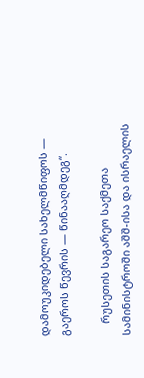დამოუკიდებელი სახელმწიფოს — გაეროს წევრის — წინააღმდეგ“.

    რუსეთის საგარეო საქმეთა სამინისტროში აშშ-ისა და ისრაელის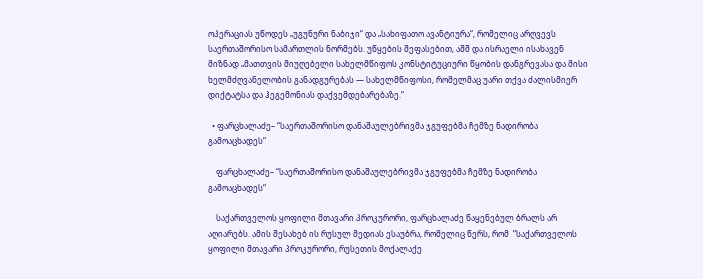ოპერაციას უწოდეს „უგუნური ნაბიჯი“ და „სახიფათო ავანტიურა“, რომელიც არღვევს საერთაშორისო სამართლის ნორმებს. უწყების შეფასებით, აშშ და ისრაელი ისახავენ მიზნად „მათთვის მიუღებელი სახელმწიფოს კონსტიტუციური წყობის დანგრევასა და მისი ხელმძღვანელობის განადგურებას — სახელმწიფოსი, რომელმაც უარი თქვა ძალისმიერ დიქტატსა და ჰეგემონიას დაქვემდებარებაზე.“

  • ფარცხალაძე– “საერთაშორისო დანაშაულებრივმა ჯგუფებმა ჩემზე ნადირობა გამოაცხადეს“

    ფარცხალაძე– “საერთაშორისო დანაშაულებრივმა ჯგუფებმა ჩემზე ნადირობა გამოაცხადეს“

    საქართველოს ყოფილი მთავარი პროკურორი, ფარცხალაძე წაყენებულ ბრალს არ აღიარებს. ამის შესახებ ის რუსულ მედიას ესაუბრა, რომელიც წერს, რომ  “საქართველოს ყოფილი მთავარი პროკურორი, რუსეთის მოქალაქე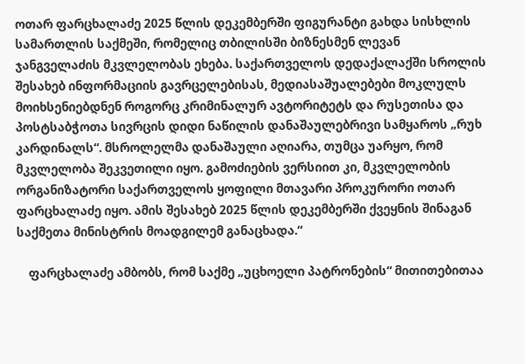ოთარ ფარცხალაძე 2025 წლის დეკემბერში ფიგურანტი გახდა სისხლის სამართლის საქმეში, რომელიც თბილისში ბიზნესმენ ლევან ჯანგველაძის მკვლელობას ეხება. საქართველოს დედაქალაქში სროლის შესახებ ინფორმაციის გავრცელებისას, მედიასაშუალებები მოკლულს მოიხსენიებდნენ როგორც კრიმინალურ ავტორიტეტს და რუსეთისა და პოსტსაბჭოთა სივრცის დიდი ნაწილის დანაშაულებრივი სამყაროს „რუხ კარდინალს“. მსროლელმა დანაშაული აღიარა, თუმცა უარყო, რომ მკვლელობა შეკვეთილი იყო. გამოძიების ვერსიით კი, მკვლელობის ორგანიზატორი საქართველოს ყოფილი მთავარი პროკურორი ოთარ ფარცხალაძე იყო. ამის შესახებ 2025 წლის დეკემბერში ქვეყნის შინაგან საქმეთა მინისტრის მოადგილემ განაცხადა.“

    ფარცხალაძე ამბობს, რომ საქმე „უცხოელი პატრონების“ მითითებითაა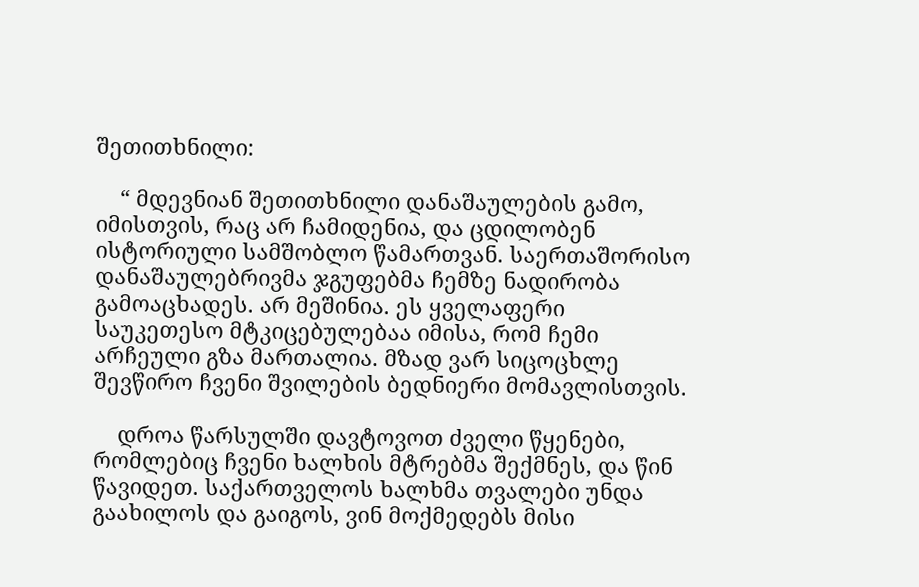შეთითხნილი:

    “ მდევნიან შეთითხნილი დანაშაულების გამო, იმისთვის, რაც არ ჩამიდენია, და ცდილობენ ისტორიული სამშობლო წამართვან. საერთაშორისო დანაშაულებრივმა ჯგუფებმა ჩემზე ნადირობა გამოაცხადეს. არ მეშინია. ეს ყველაფერი საუკეთესო მტკიცებულებაა იმისა, რომ ჩემი არჩეული გზა მართალია. მზად ვარ სიცოცხლე შევწირო ჩვენი შვილების ბედნიერი მომავლისთვის.

    დროა წარსულში დავტოვოთ ძველი წყენები, რომლებიც ჩვენი ხალხის მტრებმა შექმნეს, და წინ წავიდეთ. საქართველოს ხალხმა თვალები უნდა გაახილოს და გაიგოს, ვინ მოქმედებს მისი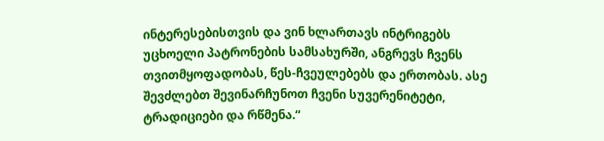ინტერესებისთვის და ვინ ხლართავს ინტრიგებს უცხოელი პატრონების სამსახურში, ანგრევს ჩვენს თვითმყოფადობას, წეს-ჩვეულებებს და ერთობას. ასე შევძლებთ შევინარჩუნოთ ჩვენი სუვერენიტეტი, ტრადიციები და რწმენა.“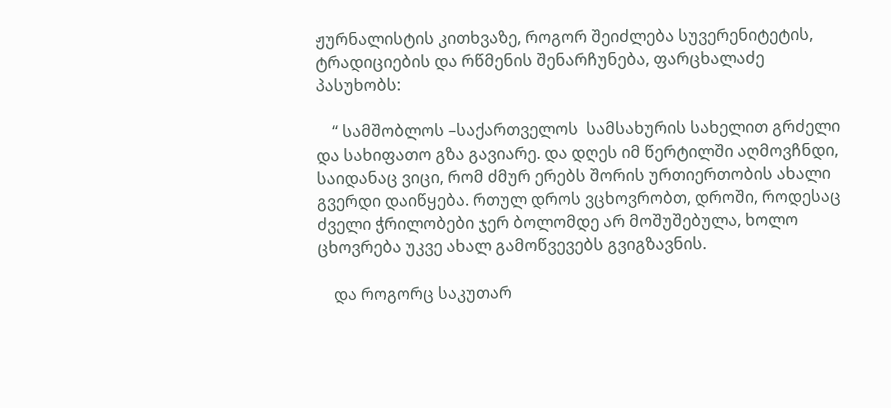ჟურნალისტის კითხვაზე, როგორ შეიძლება სუვერენიტეტის, ტრადიციების და რწმენის შენარჩუნება, ფარცხალაძე პასუხობს:

    “ სამშობლოს –საქართველოს  სამსახურის სახელით გრძელი და სახიფათო გზა გავიარე. და დღეს იმ წერტილში აღმოვჩნდი, საიდანაც ვიცი, რომ ძმურ ერებს შორის ურთიერთობის ახალი გვერდი დაიწყება. რთულ დროს ვცხოვრობთ, დროში, როდესაც ძველი ჭრილობები ჯერ ბოლომდე არ მოშუშებულა, ხოლო ცხოვრება უკვე ახალ გამოწვევებს გვიგზავნის.

    და როგორც საკუთარ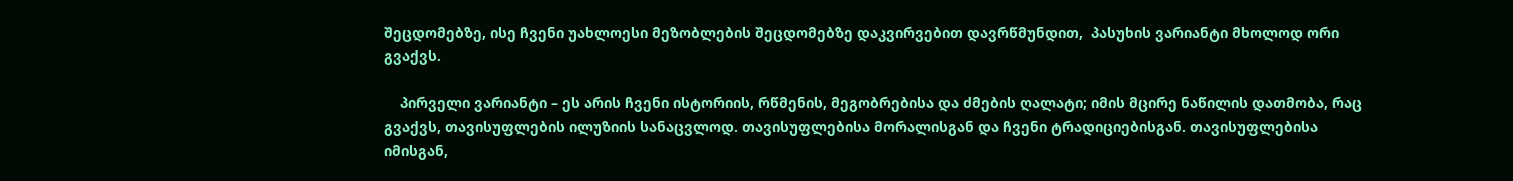შეცდომებზე, ისე ჩვენი უახლოესი მეზობლების შეცდომებზე დაკვირვებით დავრწმუნდით,  პასუხის ვარიანტი მხოლოდ ორი გვაქვს.

    პირველი ვარიანტი – ეს არის ჩვენი ისტორიის, რწმენის, მეგობრებისა და ძმების ღალატი; იმის მცირე ნაწილის დათმობა, რაც გვაქვს, თავისუფლების ილუზიის სანაცვლოდ. თავისუფლებისა მორალისგან და ჩვენი ტრადიციებისგან. თავისუფლებისა იმისგან,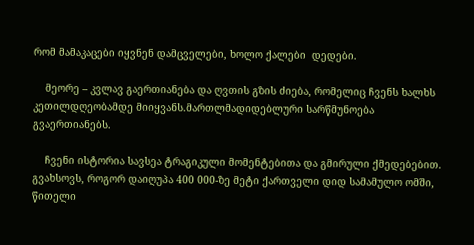რომ მამაკაცები იყვნენ დამცველები, ხოლო ქალები  დედები.

    მეორე – კვლავ გაერთიანება და ღვთის გზის ძიება, რომელიც ჩვენს ხალხს კეთილდღეობამდე მიიყვანს.მართლმადიდებლური სარწმუნოება გვაერთიანებს.

    ჩვენი ისტორია სავსეა ტრაგიკული მომენტებითა და გმირული ქმედებებით. გვახსოვს, როგორ დაიღუპა 400 000-ზე მეტი ქართველი დიდ სამამულო ომში, წითელი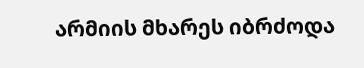არმიის მხარეს იბრძოდა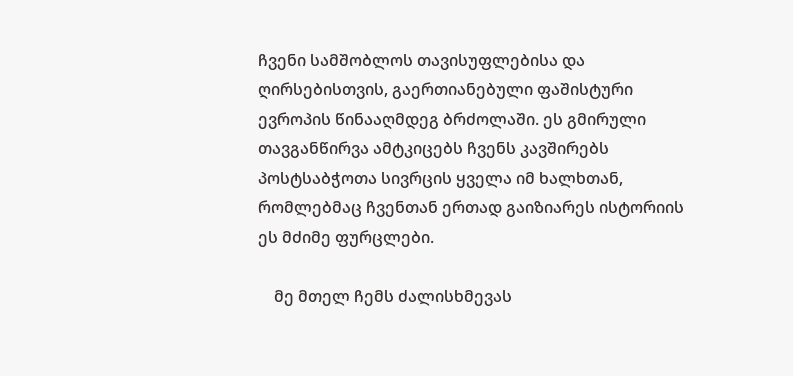ჩვენი სამშობლოს თავისუფლებისა და ღირსებისთვის, გაერთიანებული ფაშისტური ევროპის წინააღმდეგ ბრძოლაში. ეს გმირული თავგანწირვა ამტკიცებს ჩვენს კავშირებს პოსტსაბჭოთა სივრცის ყველა იმ ხალხთან, რომლებმაც ჩვენთან ერთად გაიზიარეს ისტორიის ეს მძიმე ფურცლები.

    მე მთელ ჩემს ძალისხმევას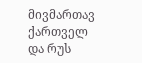მივმართავ ქართველ და რუს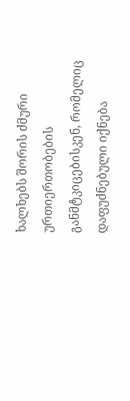ხალხებს შორის ძმური ურთიერთობების განმტკიცებისკენ, რომელიც დაფუძნებული იქნება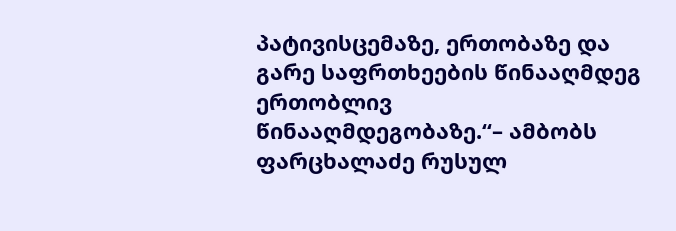პატივისცემაზე, ერთობაზე და გარე საფრთხეების წინააღმდეგ ერთობლივ წინააღმდეგობაზე.“– ამბობს ფარცხალაძე რუსულ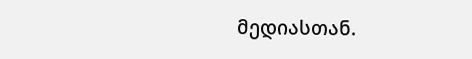მედიასთან.